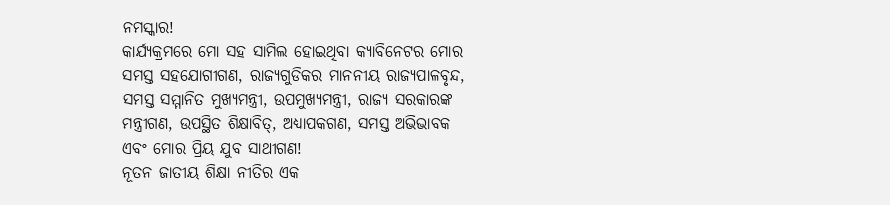ନମସ୍କାର!
କାର୍ଯ୍ୟକ୍ରମରେ ମୋ ସହ ସାମିଲ ହୋଇଥିବା କ୍ୟାବିନେଟର ମୋର ସମସ୍ତ ସହଯୋଗୀଗଣ, ରାଜ୍ୟଗୁଡିକର ମାନନୀୟ ରାଜ୍ୟପାଳବୃନ୍ଦ, ସମସ୍ତ ସମ୍ମାନିତ ମୁଖ୍ୟମନ୍ତ୍ରୀ, ଉପମୁଖ୍ୟମନ୍ତ୍ରୀ, ରାଜ୍ୟ ସରକାରଙ୍କ ମନ୍ତ୍ରୀଗଣ, ଉପସ୍ଥିତ ଶିକ୍ଷାବିତ୍, ଅଧ୍ୟାପକଗଣ, ସମସ୍ତ ଅଭିଭାବକ ଏବଂ ମୋର ପ୍ରିୟ ଯୁବ ସାଥୀଗଣ!
ନୂତନ ଜାତୀୟ ଶିକ୍ଷା ନୀତିର ଏକ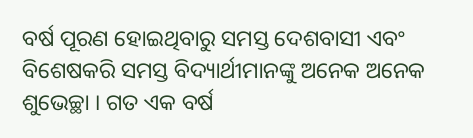ବର୍ଷ ପୂରଣ ହୋଇଥିବାରୁ ସମସ୍ତ ଦେଶବାସୀ ଏବଂ ବିଶେଷକରି ସମସ୍ତ ବିଦ୍ୟାର୍ଥୀମାନଙ୍କୁ ଅନେକ ଅନେକ ଶୁଭେଚ୍ଛା । ଗତ ଏକ ବର୍ଷ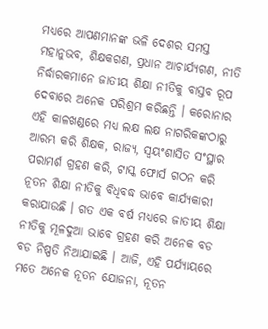ମଧ୍ୟରେ ଆପଣମାନଙ୍କ ଭଳି ଦେଶର ସମସ୍ତ ମହାନୁଭବ, ଶିକ୍ଷକଗଣ, ପ୍ରଧାନ ଆଚାର୍ଯ୍ୟଗଣ, ନୀତି ନିର୍ଦ୍ଧାରକମାନେ ଜାତୀୟ ଶିକ୍ଷା ନୀତିକୁ ବାସ୍ତବ ରୂପ ଦେବାରେ ଅନେକ ପରିଶ୍ରମ କରିଛନ୍ତି । କରୋନାର ଏହି କାଳଖଣ୍ଡରେ ମଧ୍ୟ ଲକ୍ଷ ଲକ୍ଷ ନାଗରିକଙ୍କଠାରୁ ଆରମ୍ଭ କରି ଶିକ୍ଷକ, ରାଜ୍ୟ, ସ୍ୱୟଂଶାସିତ ସଂସ୍ଥାର ପରାମର୍ଶ ଗ୍ରହଣ କରି, ଟାସ୍କ ଫୋର୍ସ ଗଠନ କରି ନୂତନ ଶିକ୍ଷା ନୀତିକୁ ବିଧିବଦ୍ଧ ଭାବେ କାର୍ଯ୍ୟକାରୀ କରାଯାଉଛି । ଗତ ଏକ ବର୍ଷ ମଧ୍ୟରେ ଜାତୀୟ ଶିକ୍ଷା ନୀତିକୁ ମୂଳଦୁଆ ଭାବେ ଗ୍ରହଣ କରି ଅନେକ ବଡ ବଡ ନିଷ୍ପତି ନିଆଯାଇଛି । ଆଜି, ଏହି ପର୍ଯ୍ୟାୟରେ ମତେ ଅନେକ ନୂତନ ଯୋଜନା, ନୂତନ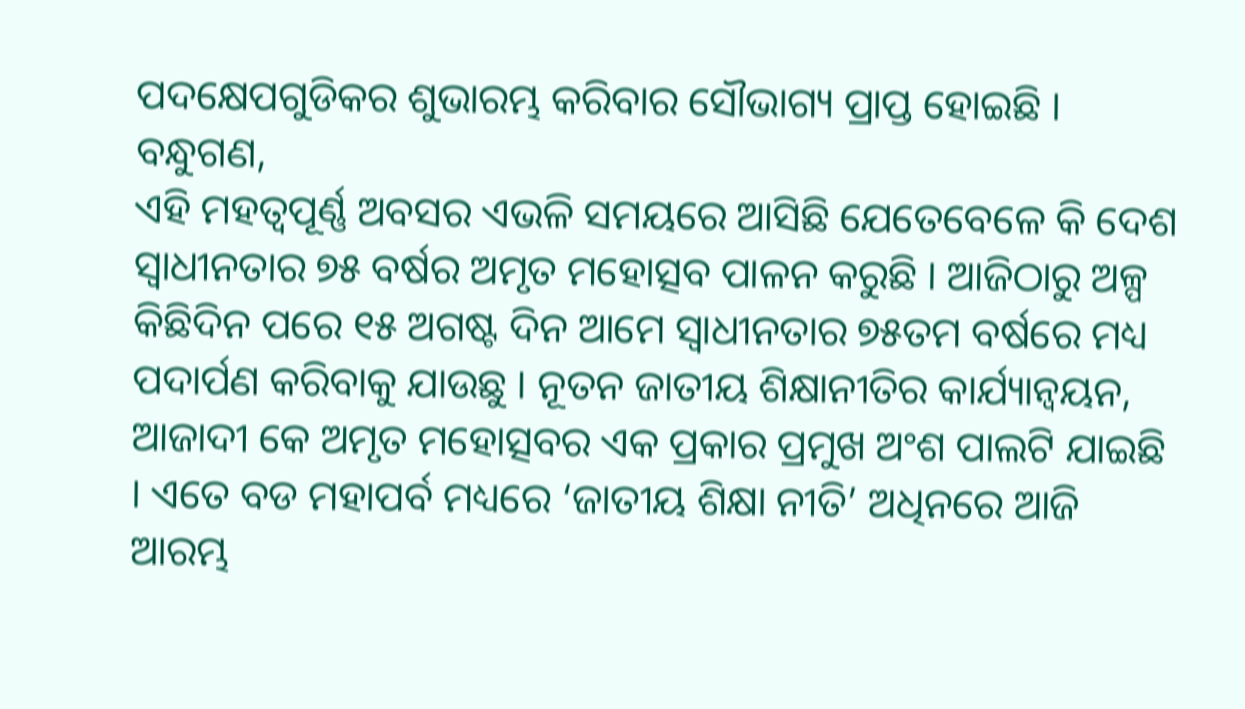ପଦକ୍ଷେପଗୁଡିକର ଶୁଭାରମ୍ଭ କରିବାର ସୌଭାଗ୍ୟ ପ୍ରାପ୍ତ ହୋଇଛି ।
ବନ୍ଧୁଗଣ,
ଏହି ମହତ୍ୱପୂର୍ଣ୍ଣ ଅବସର ଏଭଳି ସମୟରେ ଆସିଛି ଯେତେବେଳେ କି ଦେଶ ସ୍ୱାଧୀନତାର ୭୫ ବର୍ଷର ଅମୃତ ମହୋତ୍ସବ ପାଳନ କରୁଛି । ଆଜିଠାରୁ ଅଳ୍ପ କିଛିଦିନ ପରେ ୧୫ ଅଗଷ୍ଟ ଦିନ ଆମେ ସ୍ୱାଧୀନତାର ୭୫ତମ ବର୍ଷରେ ମଧ୍ୟ ପଦାର୍ପଣ କରିବାକୁ ଯାଉଛୁ । ନୂତନ ଜାତୀୟ ଶିକ୍ଷାନୀତିର କାର୍ଯ୍ୟାନ୍ୱୟନ, ଆଜାଦୀ କେ ଅମୃତ ମହୋତ୍ସବର ଏକ ପ୍ରକାର ପ୍ରମୁଖ ଅଂଶ ପାଲଟି ଯାଇଛି । ଏତେ ବଡ ମହାପର୍ବ ମଧ୍ୟରେ ‘ଜାତୀୟ ଶିକ୍ଷା ନୀତି’ ଅଧିନରେ ଆଜି ଆରମ୍ଭ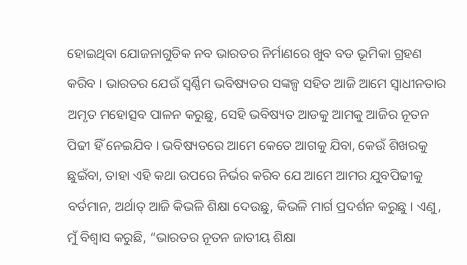ହୋଇଥିବା ଯୋଜନାଗୁଡିକ ନବ ଭାରତର ନିର୍ମାଣରେ ଖୁବ ବଡ ଭୂମିକା ଗ୍ରହଣ କରିବ । ଭାରତର ଯେଉଁ ସ୍ୱର୍ଣ୍ଣିମ ଭବିଷ୍ୟତର ସଙ୍କଳ୍ପ ସହିତ ଆଜି ଆମେ ସ୍ୱାଧୀନତାର ଅମୃତ ମହୋତ୍ସବ ପାଳନ କରୁଛୁ, ସେହି ଭବିଷ୍ୟତ ଆଡକୁ ଆମକୁ ଆଜିର ନୂତନ ପିଢୀ ହିଁ ନେଇଯିବ । ଭବିଷ୍ୟତରେ ଆମେ କେତେ ଆଗକୁ ଯିବା, କେଉଁ ଶିଖରକୁ ଛୁଇଁବା, ତାହା ଏହି କଥା ଉପରେ ନିର୍ଭର କରିବ ଯେ ଆମେ ଆମର ଯୁବପିଢୀକୁ ବର୍ତମାନ, ଅର୍ଥାତ୍ ଆଜି କିଭଳି ଶିକ୍ଷା ଦେଉଛୁ, କିଭଳି ମାର୍ଗ ପ୍ରଦର୍ଶନ କରୁଛୁ । ଏଣୁ, ମୁଁ ବିଶ୍ୱାସ କରୁଛି, “ଭାରତର ନୂତନ ଜାତୀୟ ଶିକ୍ଷା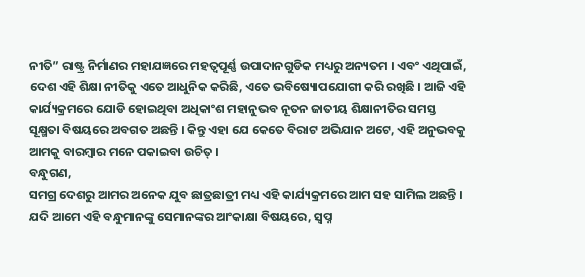ନୀତି” ରାଷ୍ଟ୍ର ନିର୍ମାଣର ମହାଯଜ୍ଞରେ ମହତ୍ୱପୂର୍ଣ୍ଣ ଉପାଦାନଗୁଡିକ ମଧ୍ୟରୁ ଅନ୍ୟତମ । ଏବଂ ଏଥିପାଇଁ, ଦେଶ ଏହି ଶିକ୍ଷା ନୀତିକୁ ଏତେ ଆଧୁନିକ କରିଛି, ଏତେ ଭବିଷ୍ୟୋପଯୋଗୀ କରି ରଖିଛି । ଆଜି ଏହି କାର୍ଯ୍ୟକ୍ରମରେ ଯୋଡି ହୋଇଥିବା ଅଧିକାଂଶ ମହାନୁଭବ ନୂତନ ଜାତୀୟ ଶିକ୍ଷାନୀତିର ସମସ୍ତ ସୂକ୍ଷ୍ମତା ବିଷୟରେ ଅବଗତ ଅଛନ୍ତି । କିନ୍ତୁ ଏହା ଯେ କେତେ ବିରାଟ ଅଭିଯାନ ଅଟେ, ଏହି ଅନୁଭବକୁ ଆମକୁ ବାରମ୍ବାର ମନେ ପକାଇବା ଉଚିତ୍ ।
ବନ୍ଧୁଗଣ,
ସମଗ୍ର ଦେଶରୁ ଆମର ଅନେକ ଯୁବ ଛାତ୍ରଛାତ୍ରୀ ମଧ୍ୟ ଏହି କାର୍ଯ୍ୟକ୍ରମରେ ଆମ ସହ ସାମିଲ ଅଛନ୍ତି । ଯଦି ଆମେ ଏହି ବନ୍ଧୁମାନଙ୍କୁ ସେମାନଙ୍କର ଆଂକାକ୍ଷା ବିଷୟରେ, ସ୍ୱପ୍ନ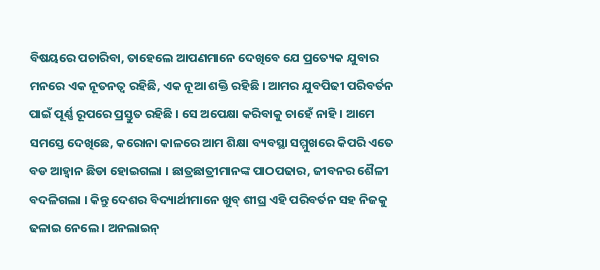ବିଷୟରେ ପଚାରିବା, ତାହେଲେ ଆପଣମାନେ ଦେଖିବେ ଯେ ପ୍ରତ୍ୟେକ ଯୁବାର ମନରେ ଏକ ନୂତନତ୍ୱ ରହିଛି, ଏକ ନୂଆ ଶକ୍ତି ରହିଛି । ଆମର ଯୁବପିଢୀ ପରିବର୍ତନ ପାଇଁ ପୂର୍ଣ୍ଣ ରୂପରେ ପ୍ରସ୍ତୁତ ରହିଛି । ସେ ଅପେକ୍ଷା କରିବାକୁ ଚାହେଁ ନାହି । ଆମେ ସମସ୍ତେ ଦେଖିଛେ, କରୋନା କାଳରେ ଆମ ଶିକ୍ଷା ବ୍ୟବସ୍ଥା ସମ୍ମୁଖରେ କିପରି ଏତେ ବଡ ଆହ୍ୱାନ ଛିଡା ହୋଇଗଲା । ଛାତ୍ରଛାତ୍ରୀମାନଙ୍କ ପାଠପଢାର, ଜୀବନର ଶୈଳୀ ବଦଳିଗଲା । କିନ୍ତୁ ଦେଶର ବିଦ୍ୟାର୍ଥୀମାନେ ଖୁବ୍ ଶୀଘ୍ର ଏହି ପରିବର୍ତନ ସହ ନିଜକୁ ଢଳାଇ ନେଲେ । ଅନଲାଇନ୍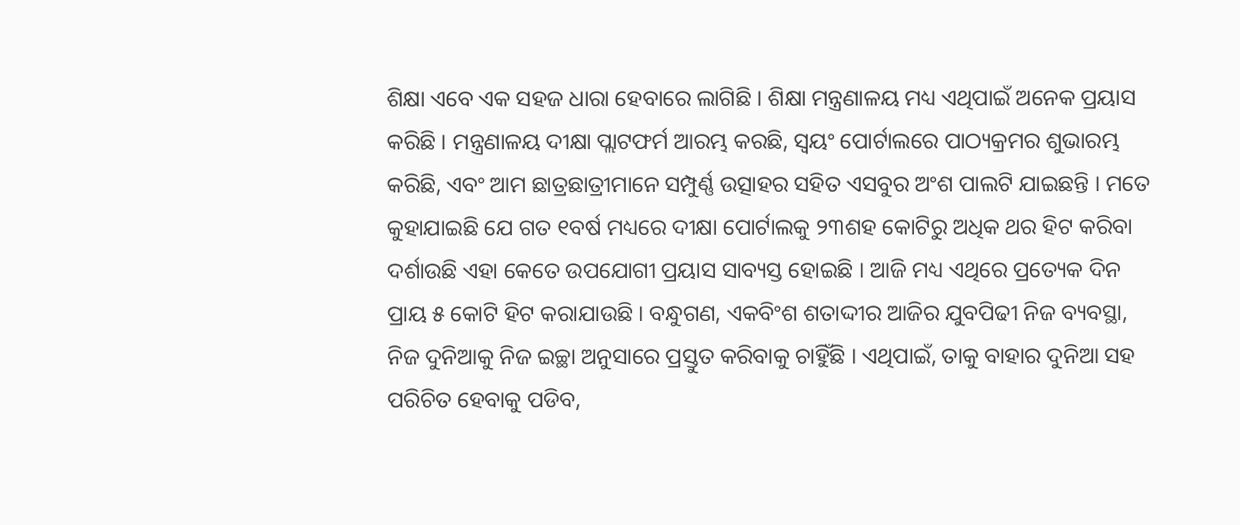ଶିକ୍ଷା ଏବେ ଏକ ସହଜ ଧାରା ହେବାରେ ଲାଗିଛି । ଶିକ୍ଷା ମନ୍ତ୍ରଣାଳୟ ମଧ୍ୟ ଏଥିପାଇଁ ଅନେକ ପ୍ରୟାସ କରିଛି । ମନ୍ତ୍ରଣାଳୟ ଦୀକ୍ଷା ପ୍ଲାଟଫର୍ମ ଆରମ୍ଭ କରଛି, ସ୍ୱୟଂ ପୋର୍ଟାଲରେ ପାଠ୍ୟକ୍ରମର ଶୁଭାରମ୍ଭ କରିଛି, ଏବଂ ଆମ ଛାତ୍ରଛାତ୍ରୀମାନେ ସମ୍ପୁର୍ଣ୍ଣ ଉତ୍ସାହର ସହିତ ଏସବୁର ଅଂଶ ପାଲଟି ଯାଇଛନ୍ତି । ମତେ କୁହାଯାଇଛି ଯେ ଗତ ୧ବର୍ଷ ମଧ୍ୟରେ ଦୀକ୍ଷା ପୋର୍ଟାଲକୁ ୨୩ଶହ କୋଟିରୁ ଅଧିକ ଥର ହିଟ କରିବା ଦର୍ଶାଉଛି ଏହା କେତେ ଉପଯୋଗୀ ପ୍ରୟାସ ସାବ୍ୟସ୍ତ ହୋଇଛି । ଆଜି ମଧ୍ୟ ଏଥିରେ ପ୍ରତ୍ୟେକ ଦିନ ପ୍ରାୟ ୫ କୋଟି ହିଟ କରାଯାଉଛି । ବନ୍ଧୁଗଣ, ଏକବିଂଶ ଶତାଦ୍ଦୀର ଆଜିର ଯୁବପିଢୀ ନିଜ ବ୍ୟବସ୍ଥା, ନିଜ ଦୁନିଆକୁ ନିଜ ଇଚ୍ଛା ଅନୁସାରେ ପ୍ରସ୍ତୁତ କରିବାକୁ ଚାହିୁଁଛି । ଏଥିପାଇଁ, ତାକୁ ବାହାର ଦୁନିଆ ସହ ପରିଚିତ ହେବାକୁ ପଡିବ,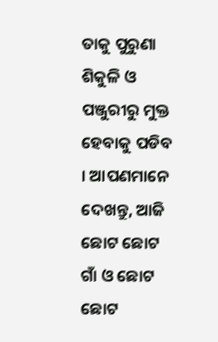ତାକୁ ପୁରୁଣା ଶିକୁଳି ଓ ପଞ୍ଜୁରୀରୁ ମୁକ୍ତ ହେବାକୁ ପଡିବ । ଆପଣମାନେ ଦେଖନ୍ତୁ, ଆଜି ଛୋଟ ଛୋଟ ଗାଁ ଓ ଛୋଟ ଛୋଟ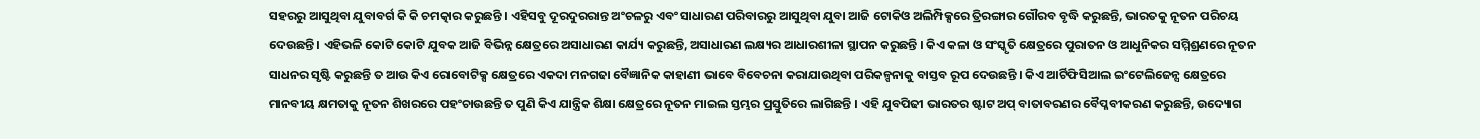ସହରରୁ ଆସୁଥିବା ଯୁବାବର୍ଗ କି କି ଚମତ୍କାର କରୁଛନ୍ତି । ଏହିସବୁ ଦୂରଦୁରରାନ୍ତ ଅଂଚଳରୁ ଏବଂ ସାଧାରଣ ପରିବାରରୁ ଆସୁଥିବା ଯୁବା ଆଜି ଟୋକିଓ ଅଲିମ୍ପିକ୍ସରେ ତ୍ରିରଙ୍ଗାର ଗୌରବ ବୃଦ୍ଧି କରୁଛନ୍ତି, ଭାରତକୁ ନୂତନ ପରିଚୟ ଦେଉଛନ୍ତି । ଏହିଭଳି କୋଟି କୋଟି ଯୁବକ ଆଜି ବିଭିନ୍ନ କ୍ଷେତ୍ରରେ ଅସାଧାରଣ କାର୍ଯ୍ୟ କରୁଛନ୍ତି, ଅସାଧାରଣ ଲକ୍ଷ୍ୟର ଆଧାରଶୀଳା ସ୍ଥାପନ କରୁଛନ୍ତି । କିଏ କଳା ଓ ସଂସ୍କୃତି କ୍ଷେତ୍ରରେ ପୁରାତନ ଓ ଆଧୁନିକର ସମ୍ମିଶ୍ରଣରେ ନୂତନ ସାଧନର ସୃଷ୍ଟି କରୁଛନ୍ତି ତ ଆଉ କିଏ ରୋବୋଟିକ୍ସ କ୍ଷେତ୍ରରେ ଏକଦା ମନଗଢା ବୈଜ୍ଞାନିକ କାହାଣୀ ଭାବେ ବିବେଚନା କରାଯାଉଥିବା ପରିକଳ୍ପନାକୁ ବାସ୍ତବ ରୂପ ଦେଉଛନ୍ତି । କିଏ ଆର୍ଟିଫିସିଆଲ ଇଂଟେଲିଜେନ୍ସ କ୍ଷେତ୍ରରେ ମାନବୀୟ କ୍ଷମତାକୁ ନୂତନ ଶିଖରରେ ପହଂଚାଉଛନ୍ତି ତ ପୁଣି କିଏ ଯାନ୍ତ୍ରିକ ଶିକ୍ଷା କ୍ଷେତ୍ରରେ ନୂତନ ମାଇଲ ସ୍ତମ୍ଭର ପ୍ରସ୍ତୁତିରେ ଲାଗିଛନ୍ତି । ଏହି ଯୁବପିଢୀ ଭାରତର ଷ୍ଟାଟ ଅପ୍ ବାତାବରଣର ବୈପ୍ଳବୀକରଣ କରୁଛନ୍ତି, ଉଦ୍ୟୋଗ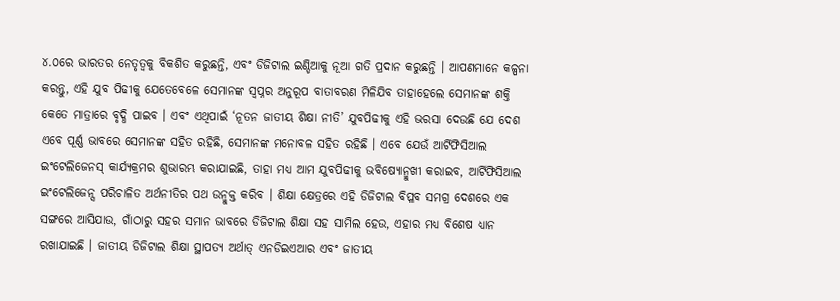୪.୦ରେ ଭାରତର ନେତୃତ୍ୱକୁ ବିକଶିତ କରୁଛନ୍ତି, ଏବଂ ଡିଜିଟାଲ ଇଣ୍ଡିଆକୁ ନୂଆ ଗତି ପ୍ରଦାନ କରୁଛନ୍ତି । ଆପଣମାନେ କଳ୍ପନା କରନ୍ତୁ, ଏହି ଯୁବ ପିଢୀକୁ ଯେତେବେଳେ ସେମାନଙ୍କ ସ୍ୱପ୍ନର ଅନୁରୂପ ବାତାବରଣ ମିଳିଯିବ ତାହାହେଲେ ସେମାନଙ୍କ ଶକ୍ତି କେତେ ମାତ୍ରାରେ ବୃଦ୍ଧି ପାଇବ । ଏବଂ ଏଥିପାଇଁ ‘ନୂତନ ଜାତୀୟ ଶିକ୍ଷା ନୀତି’ ଯୁବପିଢୀକୁ ଏହି ଭରସା ଦେଉଛି ଯେ ଦେଶ ଏବେ ପୂର୍ଣ୍ଣ ଭାବରେ ସେମାନଙ୍କ ସହିତ ରହିଛି, ସେମାନଙ୍କ ମନୋବଳ ସହିତ ରହିଛି । ଏବେ ଯେଉଁ ଆର୍ଟିଫିସିଆଲ ଇଂଟେଲିଜେନସ୍ କାର୍ଯ୍ୟକ୍ରମର ଶୁଭାରମ୍ଭ କରାଯାଇଛି, ତାହା ମଧ୍ୟ ଆମ ଯୁବପିଢୀକୁ ଭବିଷ୍ୟୋନ୍ମୁଖୀ କରାଇବ, ଆର୍ଟିଫିସିଆଲ ଇଂଟେଲିଜେନ୍ସ ପରିଚାଳିତ ଅର୍ଥନୀତିର ପଥ ଉନ୍ମୁକ୍ତ କରିବ । ଶିକ୍ଷା କ୍ଷେତ୍ରରେ ଏହି ଡିଜିଟାଲ ବିପ୍ଳବ ସମଗ୍ର ଦେଶରେ ଏକ ସଙ୍ଗରେ ଆସିଯାଉ, ଗାଁଠାରୁ ସହର ସମାନ ଭାବରେ ଡିଜିଟାଲ ଶିକ୍ଷା ସହ ସାମିଲ ହେଉ, ଏହାର ମଧ୍ୟ ବିଶେଷ ଧ୍ୟାନ ରଖାଯାଇଛି । ଜାତୀୟ ଡିଜିଟାଲ ଶିକ୍ଷା ସ୍ଥାପତ୍ୟ ଅର୍ଥାତ୍ ଏନଡିଇଏଆର ଏବଂ ଜାତୀୟ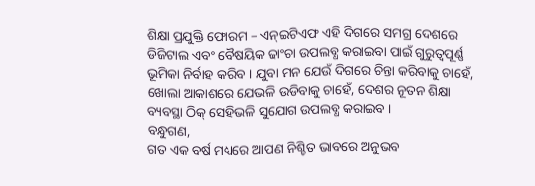ଶିକ୍ଷା ପ୍ରଯୁକ୍ତି ଫୋରମ – ଏନ୍ଇଟିଏଫ ଏହି ଦିଗରେ ସମଗ୍ର ଦେଶରେ ଡିଜିଟାଲ ଏବଂ ବୈଷୟିକ ଢାଂଚା ଉପଲବ୍ଧ କରାଇବା ପାଇଁ ଗୁରୁତ୍ୱପୂର୍ଣ୍ଣ ଭୂମିକା ନିର୍ବାହ କରିବ । ଯୁବା ମନ ଯେଉଁ ଦିଗରେ ଚିନ୍ତା କରିବାକୁ ଚାହେଁ, ଖୋଲା ଆକାଶରେ ଯେଭଳି ଉଡିବାକୁ ଚାହେଁ, ଦେଶର ନୂତନ ଶିକ୍ଷା ବ୍ୟବସ୍ଥା ଠିକ୍ ସେହିଭଳି ସୁଯୋଗ ଉପଲବ୍ଧ କରାଇବ ।
ବନ୍ଧୁଗଣ,
ଗତ ଏକ ବର୍ଷ ମଧ୍ୟରେ ଆପଣ ନିଶ୍ଚିତ ଭାବରେ ଅନୁଭବ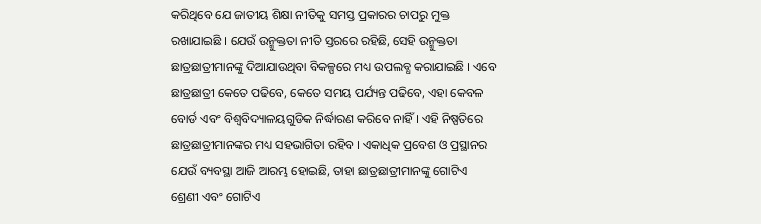କରିଥିବେ ଯେ ଜାତୀୟ ଶିକ୍ଷା ନୀତିକୁ ସମସ୍ତ ପ୍ରକାରର ଚାପରୁ ମୁକ୍ତ ରଖାଯାଇଛି । ଯେଉଁ ଉନ୍ମୁକ୍ତତା ନୀତି ସ୍ତରରେ ରହିଛି, ସେହି ଉନ୍ମୁକ୍ତତା ଛାତ୍ରଛାତ୍ରୀମାନଙ୍କୁ ଦିଆଯାଉଥିବା ବିକଳ୍ପରେ ମଧ୍ୟ ଉପଲବ୍ଧ କରାଯାଇଛି । ଏବେ ଛାତ୍ରଛାତ୍ରୀ କେତେ ପଢିବେ, କେତେ ସମୟ ପର୍ଯ୍ୟନ୍ତ ପଢିବେ, ଏହା କେବଳ ବୋର୍ଡ ଏବଂ ବିଶ୍ୱବିଦ୍ୟାଳୟଗୁଡିକ ନିର୍ଦ୍ଧାରଣ କରିବେ ନାହିଁ । ଏହି ନିଷ୍ପତିରେ ଛାତ୍ରଛାତ୍ରୀମାନଙ୍କର ମଧ୍ୟ ସହଭାଗିତା ରହିବ । ଏକାଧିକ ପ୍ରବେଶ ଓ ପ୍ରସ୍ଥାନର ଯେଉଁ ବ୍ୟବସ୍ଥା ଆଜି ଆରମ୍ଭ ହୋଇଛି, ତାହା ଛାତ୍ରଛାତ୍ରୀମାନଙ୍କୁ ଗୋଟିଏ ଶ୍ରେଣୀ ଏବଂ ଗୋଟିଏ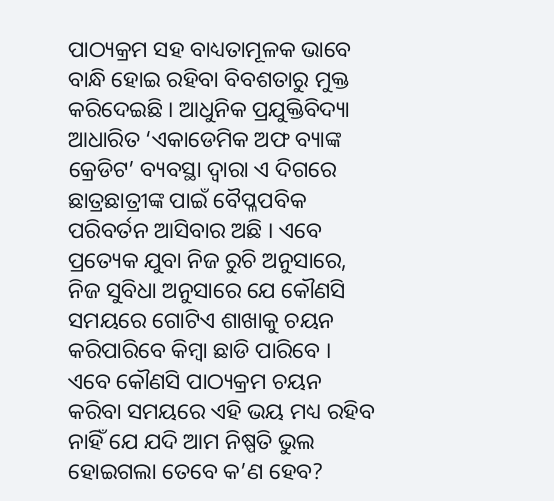ପାଠ୍ୟକ୍ରମ ସହ ବାଧ୍ୟତାମୂଳକ ଭାବେ ବାନ୍ଧି ହୋଇ ରହିବା ବିବଶତାରୁ ମୁକ୍ତ କରିଦେଇଛି । ଆଧୁନିକ ପ୍ରଯୁକ୍ତିବିଦ୍ୟା ଆଧାରିତ ‘ଏକାଡେମିକ ଅଫ ବ୍ୟାଙ୍କ କ୍ରେଡିଟ’ ବ୍ୟବସ୍ଥା ଦ୍ୱାରା ଏ ଦିଗରେ ଛାତ୍ରଛାତ୍ରୀଙ୍କ ପାଇଁ ବୈପ୍ଳପବିକ ପରିବର୍ତନ ଆସିବାର ଅଛି । ଏବେ ପ୍ରତ୍ୟେକ ଯୁବା ନିଜ ରୁଚି ଅନୁସାରେ, ନିଜ ସୁବିଧା ଅନୁସାରେ ଯେ କୌଣସି ସମୟରେ ଗୋଟିଏ ଶାଖାକୁ ଚୟନ କରିପାରିବେ କିମ୍ବା ଛାଡି ପାରିବେ । ଏବେ କୌଣସି ପାଠ୍ୟକ୍ରମ ଚୟନ କରିବା ସମୟରେ ଏହି ଭୟ ମଧ୍ୟ ରହିବ ନାହିଁ ଯେ ଯଦି ଆମ ନିଷ୍ପତି ଭୁଲ ହୋଇଗଲା ତେବେ କ’ଣ ହେବ?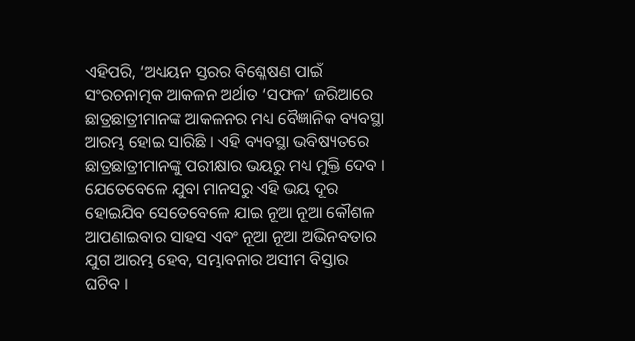ଏହିପରି, ‘ଅଧ୍ୟୟନ ସ୍ତରର ବିଶ୍ଳେଷଣ ପାଇଁ ସଂରଚନାତ୍ମକ ଆକଳନ ଅର୍ଥାତ ‘ସଫଳ’ ଜରିଆରେ ଛାତ୍ରଛାତ୍ରୀମାନଙ୍କ ଆକଳନର ମଧ୍ୟ ବୈଜ୍ଞାନିକ ବ୍ୟବସ୍ଥା ଆରମ୍ଭ ହୋଇ ସାରିଛି । ଏହି ବ୍ୟବସ୍ଥା ଭବିଷ୍ୟତରେ ଛାତ୍ରଛାତ୍ରୀମାନଙ୍କୁ ପରୀକ୍ଷାର ଭୟରୁ ମଧ୍ୟ ମୁକ୍ତି ଦେବ । ଯେତେବେଳେ ଯୁବା ମାନସରୁ ଏହି ଭୟ ଦୂର ହୋଇଯିବ ସେତେବେଳେ ଯାଇ ନୂଆ ନୂଆ କୌଶଳ ଆପଣାଇବାର ସାହସ ଏବଂ ନୂଆ ନୂଆ ଅଭିନବତାର ଯୁଗ ଆରମ୍ଭ ହେବ, ସମ୍ଭାବନାର ଅସୀମ ବିସ୍ତାର ଘଟିବ ।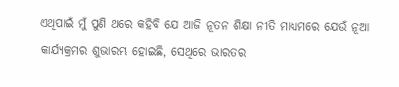ଏଥିପାଇଁ ମୁଁ ପୁଣି ଥରେ କହିବି ଯେ ଆଜି ନୂତନ ଶିକ୍ଷା ନୀତି ମାଧ୍ୟମରେ ଯେଉଁ ନୂଆ କାର୍ଯ୍ୟକ୍ରମର ଶୁଭାରମ୍ଭ ହୋଇଛି, ସେଥିରେ ଭାରତର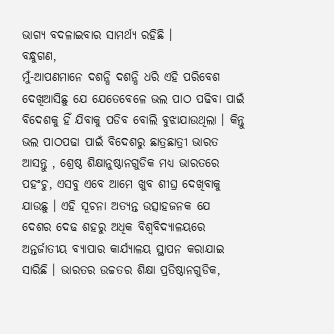ଭାଗ୍ୟ ବଦଳାଇବାର ସାମର୍ଥ୍ୟ ରହିଛି ।
ବନ୍ଧୁଗଣ,
ମୁଁ-ଆପଣମାନେ ଦଶନ୍ଧି ଦଶନ୍ଧି ଧରି ଏହି ପରିବେଶ ଦେଖିଆସିଛୁ ଯେ ଯେତେବେଳେ ଭଲ ପାଠ ପଢିବା ପାଇଁ ବିଦେଶକୁ ହିଁ ଯିବାକୁ ପଡିବ ବୋଲି ବୁଝାଯାଉଥିଲା । କିନ୍ତୁ ଭଲ ପାଠପଢା ପାଇଁ ବିଦେଶରୁ ଛାତ୍ରଛାତ୍ରୀ ଭାରତ ଆସନ୍ତୁ , ଶ୍ରେଷ୍ଠ ଶିକ୍ଷାନୁଷ୍ଠାନଗୁଡିକ ମଧ୍ୟ ଭାରତରେ ପହଂଚୁ, ଏସବୁ ଏବେ ଆମେ ଖୁବ ଶୀଘ୍ର ଦେଖିବାକୁ ଯାଉଛୁ । ଏହି ସୂଚନା ଅତ୍ୟନ୍ତ ଉତ୍ସାହଜନକ ଯେ ଦେଶର ଦେଢ ଶହରୁ ଅଧିକ ବିଶ୍ୱବିଦ୍ୟାଳୟରେ ଅନ୍ତର୍ଜାତୀୟ ବ୍ୟାପାର କାର୍ଯ୍ୟାଳୟ ସ୍ଥାପନ କରାଯାଇ ସାରିଛି । ଭାରତର ଉଚ୍ଚତର ଶିକ୍ଷା ପ୍ରତିଷ୍ଠାନଗୁଡିକ,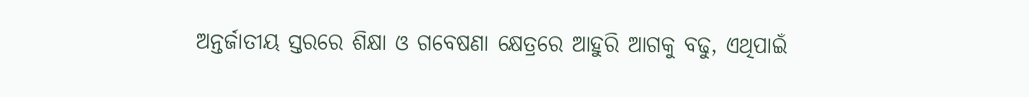ଅନ୍ତର୍ଜାତୀୟ ସ୍ତରରେ ଶିକ୍ଷା ଓ ଗବେଷଣା କ୍ଷେତ୍ରରେ ଆହୁରି ଆଗକୁ ବଢୁ, ଏଥିପାଇଁ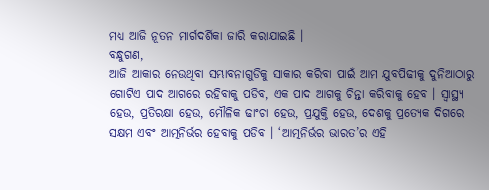ମଧ୍ୟ ଆଜି ନୂତନ ମାର୍ଗଦର୍ଶିକା ଜାରି କରାଯାଇଛି ।
ବନ୍ଧୁଗଣ,
ଆଜି ଆକାର ନେଉଥିବା ସମ୍ଭାବନାଗୁଡିକୁ ସାକାର କରିବା ପାଇଁ ଆମ ଯୁବପିଢୀକୁ ଦୁନିଆଠାରୁ ଗୋଟିଏ ପାଦ ଆଗରେ ରହିବାକୁ ପଡିବ, ଏକ ପାଦ ଆଗକୁ ଚିନ୍ତା କରିବାକୁ ହେବ । ସ୍ୱାସ୍ଥ୍ୟ ହେଉ, ପ୍ରତିରକ୍ଷା ହେଉ, ମୌଳିକ ଢାଂଚା ହେଉ, ପ୍ରଯୁକ୍ତି ହେଉ, ଦେଶକୁ ପ୍ରତ୍ୟେକ ଦିଗରେ ସକ୍ଷମ ଏବଂ ଆତ୍ମନିର୍ଭର ହେବାକୁ ପଡିବ । ‘ଆତ୍ମନିର୍ଭର ଭାରତ’ର ଏହି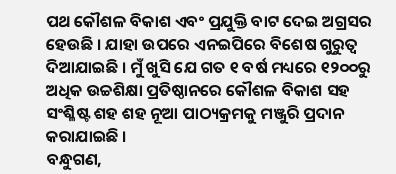ପଥ କୌଶଳ ବିକାଶ ଏବଂ ପ୍ରଯୁକ୍ତି ବାଟ ଦେଇ ଅଗ୍ରସର ହେଉଛି । ଯାହା ଉପରେ ଏନଇପିରେ ବିଶେଷ ଗୁରୁତ୍ୱ ଦିଆଯାଇଛି । ମୁଁ ଖୁସି ଯେ ଗତ ୧ ବର୍ଷ ମଧ୍ୟରେ ୧୨୦୦ରୁ ଅଧିକ ଉଚ୍ଚଶିକ୍ଷା ପ୍ରତିଷ୍ଠାନରେ କୌଶଳ ବିକାଶ ସହ ସଂଶ୍ଳିଷ୍ଟ ଶହ ଶହ ନୂଆ ପାଠ୍ୟକ୍ରମକୁ ମଞ୍ଜୁରି ପ୍ରଦାନ କରାଯାଇଛି ।
ବନ୍ଧୁଗଣ,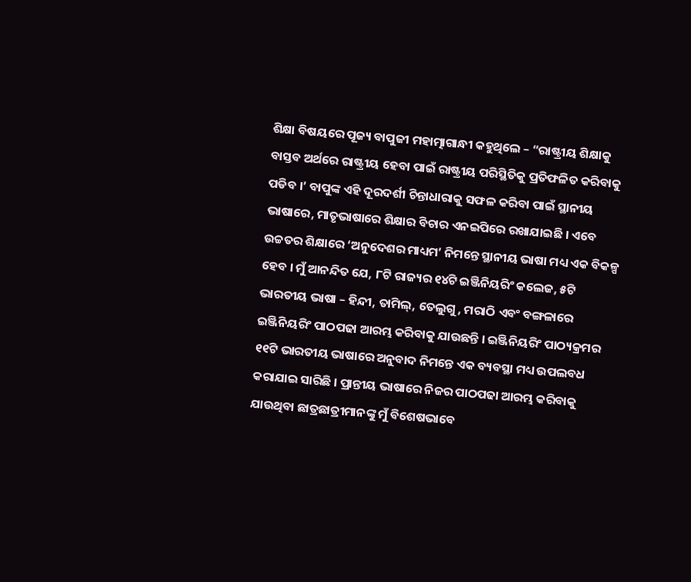ଶିକ୍ଷା ବିଷୟରେ ପୂଜ୍ୟ ବାପୁଜୀ ମହାତ୍ମାଗାନ୍ଧୀ କହୁଥିଲେ – “ରାଷ୍ଟ୍ରୀୟ ଶିକ୍ଷାକୁ ବାସ୍ତବ ଅର୍ଥରେ ରାଷ୍ଟ୍ରୀୟ ହେବା ପାଇଁ ରାଷ୍ଟ୍ରୀୟ ପରିସ୍ଥିତିକୁ ପ୍ରତିଫଳିତ କରିବାକୁ ପଡିବ ।’ ବାପୁଙ୍କ ଏହି ଦୂରଦର୍ଶୀ ଚିନ୍ତାଧାରାକୁ ସଫଳ କରିବା ପାଇଁ ସ୍ଥାନୀୟ ଭାଷାରେ, ମାତୃଭାଷାରେ ଶିକ୍ଷାର ବିଚାର ଏନଇପିରେ ରଖାଯାଇଛି । ଏବେ ଉଚ୍ଚତର ଶିକ୍ଷାରେ ‘ଅନୁଦେଶର ମାଧ୍ୟମ’ ନିମନ୍ତେ ସ୍ଥାନୀୟ ଭାଷା ମଧ୍ୟ ଏକ ବିକଳ୍ପ ହେବ । ମୁଁ ଆନନ୍ଦିତ ଯେ, ୮ଟି ରାଜ୍ୟର ୧୪ଟି ଇଞ୍ଜିନିୟରିଂ କଲେଜ, ୫ଟି ଭାରତୀୟ ଭାଷା – ହିନ୍ଦୀ, ତାମିଲ୍, ତେଲୁଗୁ, ମରାଠି ଏବଂ ବଙ୍ଗଳାରେ ଇଞ୍ଜିନିୟରିଂ ପାଠପଢା ଆରମ୍ଭ କରିବାକୁ ଯାଉଛନ୍ତି । ଇଞ୍ଜିନିୟରିଂ ପାଠ୍ୟକ୍ରମର ୧୧ଟି ଭାରତୀୟ ଭାଷାରେ ଅନୁବାଦ ନିମନ୍ତେ ଏକ ବ୍ୟବସ୍ଥା ମଧ୍ୟ ଉପଲବଧ କରାଯାଇ ସାରିଛି । ପ୍ରାନ୍ତୀୟ ଭାଷାରେ ନିଜର ପାଠପଢା ଆରମ୍ଭ କରିବାକୁ ଯାଉଥିବା ଛାତ୍ରଛାତ୍ରୀମାନଙ୍କୁ ମୁଁ ବିଶେଷଭାବେ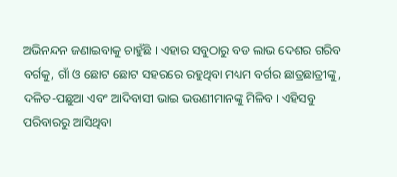ଅଭିନନ୍ଦନ ଜଣାଇବାକୁ ଚାହୁଁଛି । ଏହାର ସବୁଠାରୁ ବଡ ଲାଭ ଦେଶର ଗରିବ ବର୍ଗକୁ, ଗାଁ ଓ ଛୋଟ ଛୋଟ ସହରରେ ରହୁଥିବା ମଧ୍ୟମ ବର୍ଗର ଛାତ୍ରଛାତ୍ରୀଙ୍କୁ, ଦଳିତ-ପଛୁଆ ଏବଂ ଆଦିବାସୀ ଭାଇ ଭଉଣୀମାନଙ୍କୁ ମିଳିବ । ଏହିସବୁ ପରିବାରରୁ ଆସିଥିବା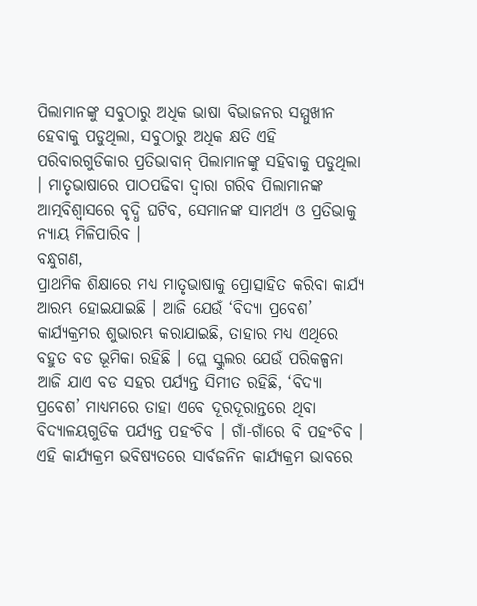ପିଲାମାନଙ୍କୁ ସବୁଠାରୁ ଅଧିକ ଭାଷା ବିଭାଜନର ସମ୍ମୁଖୀନ ହେବାକୁ ପଡୁଥିଲା, ସବୁଠାରୁ ଅଧିକ କ୍ଷତି ଏହି ପରିବାରଗୁଡିକାର ପ୍ରତିଭାବାନ୍ ପିଲାମାନଙ୍କୁ ସହିବାକୁ ପଡୁଥିଲା । ମାତୃଭାଷାରେ ପାଠପଢିବା ଦ୍ୱାରା ଗରିବ ପିଲାମାନଙ୍କ ଆତ୍ମବିଶ୍ୱାସରେ ବୃଦ୍ଧି ଘଟିବ, ସେମାନଙ୍କ ସାମର୍ଥ୍ୟ ଓ ପ୍ରତିଭାକୁ ନ୍ୟାୟ ମିଳିପାରିବ ।
ବନ୍ଧୁଗଣ,
ପ୍ରାଥମିକ ଶିକ୍ଷାରେ ମଧ୍ୟ ମାତୃଭାଷାକୁ ପ୍ରୋତ୍ସାହିତ କରିବା କାର୍ଯ୍ୟ ଆରମ୍ଭ ହୋଇଯାଇଛି । ଆଜି ଯେଉଁ ‘ବିଦ୍ୟା ପ୍ରବେଶ’ କାର୍ଯ୍ୟକ୍ରମର ଶୁଭାରମ୍ଭ କରାଯାଇଛି, ତାହାର ମଧ୍ୟ ଏଥିରେ ବହୁତ ବଡ ଭୂମିକା ରହିଛି । ପ୍ଲେ ସ୍କୁଲର ଯେଉଁ ପରିକଳ୍ପନା ଆଜି ଯାଏ ବଡ ସହର ପର୍ଯ୍ୟନ୍ତ ସିମୀତ ରହିଛି, ‘ବିଦ୍ୟା ପ୍ରବେଶ’ ମାଧ୍ୟମରେ ତାହା ଏବେ ଦୂରଦୂରାନ୍ତରେ ଥିବା ବିଦ୍ୟାଳୟଗୁଡିକ ପର୍ଯ୍ୟନ୍ତ ପହଂଚିବ । ଗାଁ-ଗାଁରେ ବି ପହଂଚିବ । ଏହି କାର୍ଯ୍ୟକ୍ରମ ଭବିଷ୍ୟତରେ ସାର୍ବଜନିନ କାର୍ଯ୍ୟକ୍ରମ ଭାବରେ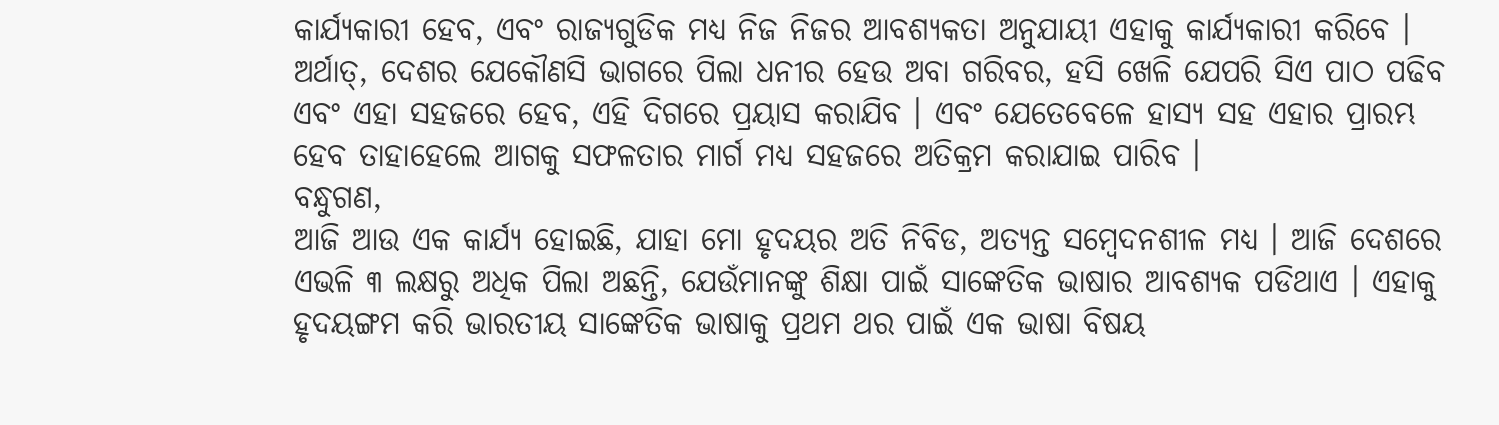କାର୍ଯ୍ୟକାରୀ ହେବ, ଏବଂ ରାଜ୍ୟଗୁଡିକ ମଧ୍ୟ ନିଜ ନିଜର ଆବଶ୍ୟକତା ଅନୁଯାୟୀ ଏହାକୁ କାର୍ଯ୍ୟକାରୀ କରିବେ । ଅର୍ଥାତ୍, ଦେଶର ଯେକୌଣସି ଭାଗରେ ପିଲା ଧନୀର ହେଉ ଅବା ଗରିବର, ହସି ଖେଳି ଯେପରି ସିଏ ପାଠ ପଢିବ ଏବଂ ଏହା ସହଜରେ ହେବ, ଏହି ଦିଗରେ ପ୍ରୟାସ କରାଯିବ । ଏବଂ ଯେତେବେଳେ ହାସ୍ୟ ସହ ଏହାର ପ୍ରାରମ୍ଭ ହେବ ତାହାହେଲେ ଆଗକୁ ସଫଳତାର ମାର୍ଗ ମଧ୍ୟ ସହଜରେ ଅତିକ୍ରମ କରାଯାଇ ପାରିବ ।
ବନ୍ଧୁଗଣ,
ଆଜି ଆଉ ଏକ କାର୍ଯ୍ୟ ହୋଇଛି, ଯାହା ମୋ ହୃଦୟର ଅତି ନିବିଡ, ଅତ୍ୟନ୍ତ ସମ୍ବେଦନଶୀଳ ମଧ୍ୟ । ଆଜି ଦେଶରେ ଏଭଳି ୩ ଲକ୍ଷରୁ ଅଧିକ ପିଲା ଅଛନ୍ତି, ଯେଉଁମାନଙ୍କୁ ଶିକ୍ଷା ପାଇଁ ସାଙ୍କେତିକ ଭାଷାର ଆବଶ୍ୟକ ପଡିଥାଏ । ଏହାକୁ ହୃଦୟଙ୍ଗମ କରି ଭାରତୀୟ ସାଙ୍କେତିକ ଭାଷାକୁ ପ୍ରଥମ ଥର ପାଇଁ ଏକ ଭାଷା ବିଷୟ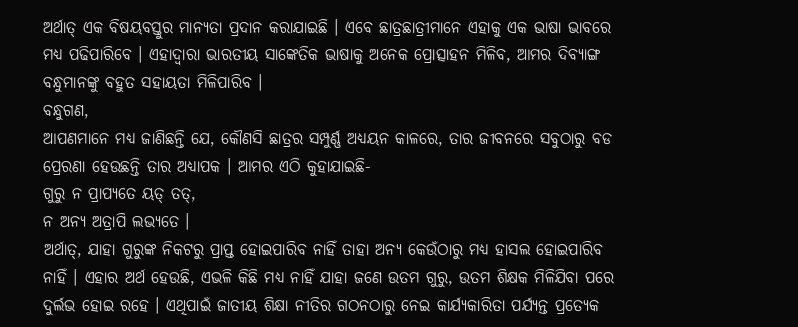ଅର୍ଥାତ୍ ଏକ ବିଷୟବସ୍ତୁର ମାନ୍ୟତା ପ୍ରଦାନ କରାଯାଇଛି । ଏବେ ଛାତ୍ରଛାତ୍ରୀମାନେ ଏହାକୁ ଏକ ଭାଷା ଭାବରେ ମଧ୍ୟ ପଢିପାରିବେ । ଏହାଦ୍ୱାରା ଭାରତୀୟ ସାଙ୍କେତିକ ଭାଷାକୁ ଅନେକ ପ୍ରୋତ୍ସାହନ ମିଳିବ, ଆମର ଦିବ୍ୟାଙ୍ଗ ବନ୍ଧୁମାନଙ୍କୁ ବହୁତ ସହାୟତା ମିଳିପାରିବ ।
ବନ୍ଧୁଗଣ,
ଆପଣମାନେ ମଧ୍ୟ ଜାଣିଛନ୍ତି ଯେ, କୌଣସି ଛାତ୍ରର ସମ୍ପୁର୍ଣ୍ଣ ଅଧ୍ୟୟନ କାଳରେ, ତାର ଜୀବନରେ ସବୁଠାରୁ ବଡ ପ୍ରେରଣା ହେଉଛନ୍ତି ତାର ଅଧ୍ୟାପକ । ଆମର ଏଠି କୁହାଯାଇଛି-
ଗୁରୁ ନ ପ୍ରାପ୍ୟତେ ୟତ୍ ତତ୍,
ନ ଅନ୍ୟ ଅତ୍ରାପି ଲଭ୍ୟତେ ।
ଅର୍ଥାତ୍, ଯାହା ଗୁରୁଙ୍କ ନିକଟରୁ ପ୍ରାପ୍ତ ହୋଇପାରିବ ନାହିଁ ତାହା ଅନ୍ୟ କେଉଁଠାରୁ ମଧ୍ୟ ହାସଲ ହୋଇପାରିବ ନାହିଁ । ଏହାର ଅର୍ଥ ହେଉଛି, ଏଭଳି କିଛି ମଧ୍ୟ ନାହିଁ ଯାହା ଜଣେ ଉତମ ଗୁରୁ, ଉତମ ଶିକ୍ଷକ ମିଳିଯିବା ପରେ ଦୁର୍ଲଭ ହୋଇ ରହେ । ଏଥିପାଇଁ ଜାତୀୟ ଶିକ୍ଷା ନୀତିର ଗଠନଠାରୁ ନେଇ କାର୍ଯ୍ୟକାରିତା ପର୍ଯ୍ୟନ୍ତ ପ୍ରତ୍ୟେକ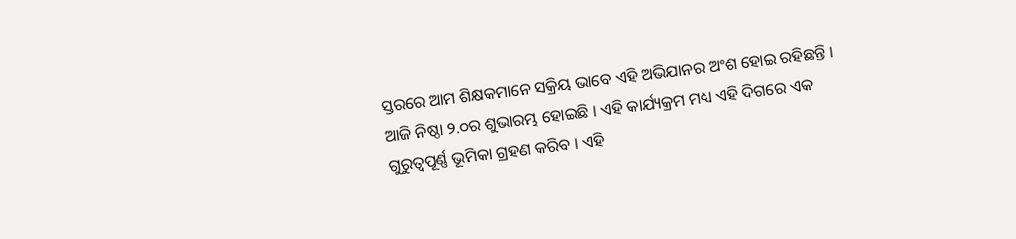ସ୍ତରରେ ଆମ ଶିକ୍ଷକମାନେ ସକ୍ରିୟ ଭାବେ ଏହି ଅଭିଯାନର ଅଂଶ ହୋଇ ରହିଛନ୍ତି । ଆଜି ନିଷ୍ଠା ୨.୦ର ଶୁଭାରମ୍ଭ ହୋଇଛି । ଏହି କାର୍ଯ୍ୟକ୍ରମ ମଧ୍ୟ ଏହି ଦିଗରେ ଏକ ଗୁରୁତ୍ୱପୂର୍ଣ୍ଣ ଭୂମିକା ଗ୍ରହଣ କରିବ । ଏହି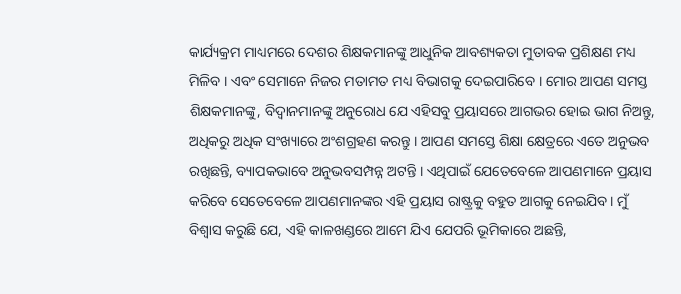କାର୍ଯ୍ୟକ୍ରମ ମାଧ୍ୟମରେ ଦେଶର ଶିକ୍ଷକମାନଙ୍କୁ ଆଧୁନିକ ଆବଶ୍ୟକତା ମୁତାବକ ପ୍ରଶିକ୍ଷଣ ମଧ୍ୟ ମିଳିବ । ଏବଂ ସେମାନେ ନିଜର ମତାମତ ମଧ୍ୟ ବିଭାଗକୁ ଦେଇପାରିବେ । ମୋର ଆପଣ ସମସ୍ତ ଶିକ୍ଷକମାନଙ୍କୁ, ବିଦ୍ୱାନମାନଙ୍କୁ ଅନୁରୋଧ ଯେ ଏହିସବୁ ପ୍ରୟାସରେ ଆଗଭର ହୋଇ ଭାଗ ନିଅନ୍ତୁ, ଅଧିକରୁ ଅଧିକ ସଂଖ୍ୟାରେ ଅଂଶଗ୍ରହଣ କରନ୍ତୁ । ଆପଣ ସମସ୍ତେ ଶିକ୍ଷା କ୍ଷେତ୍ରରେ ଏତେ ଅନୁଭବ ରଖିଛନ୍ତି, ବ୍ୟାପକଭାବେ ଅନୁଭବସମ୍ପନ୍ନ ଅଟନ୍ତି । ଏଥିପାଇଁ ଯେତେବେଳେ ଆପଣମାନେ ପ୍ରୟାସ କରିବେ ସେତେବେଳେ ଆପଣମାନଙ୍କର ଏହି ପ୍ରୟାସ ରାଷ୍ଟ୍ରକୁ ବହୁତ ଆଗକୁ ନେଇଯିବ । ମୁଁ ବିଶ୍ୱାସ କରୁଛି ଯେ, ଏହି କାଳଖଣ୍ଡରେ ଆମେ ଯିଏ ଯେପରି ଭୂମିକାରେ ଅଛନ୍ତି,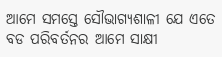ଆମେ ସମସ୍ତେ ସୌଭାଗ୍ୟଶାଳୀ ଯେ ଏତେ ବଡ ପରିବର୍ତନର ଆମେ ସାକ୍ଷୀ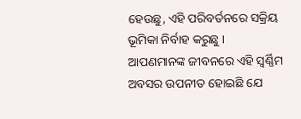ହେଉଛୁ, ଏହି ପରିବର୍ତନରେ ସକ୍ରିୟ ଭୂମିକା ନିର୍ବାହ କରୁଛୁ । ଆପଣମାନଙ୍କ ଜୀବନରେ ଏହି ସ୍ୱର୍ଣ୍ଣିମ ଅବସର ଉପନୀତ ହୋଇଛି ଯେ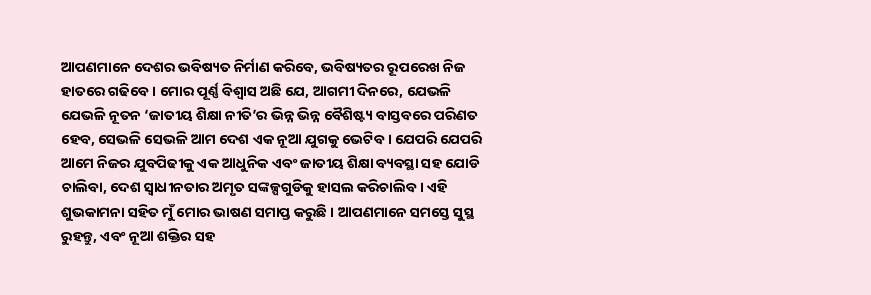ଆପଣମାନେ ଦେଶର ଭବିଷ୍ୟତ ନିର୍ମାଣ କରିବେ, ଭବିଷ୍ୟତର ରୂପରେଖ ନିଜ ହାତରେ ଗଢିବେ । ମୋର ପୂର୍ଣ୍ଣ ବିଶ୍ୱାସ ଅଛି ଯେ, ଆଗମୀ ଦିନରେ, ଯେଭଳି ଯେଭଳି ନୂତନ ‘ଜାତୀୟ ଶିକ୍ଷା ନୀତି’ର ଭିନ୍ନ ଭିନ୍ନ ବୈଶିଷ୍ଟ୍ୟ ବାସ୍ତବରେ ପରିଣତ ହେବ, ସେଭଳି ସେଭଳି ଆମ ଦେଶ ଏକ ନୂଆ ଯୁଗକୁ ଭେଟିବ । ଯେପରି ଯେପରି ଆମେ ନିଜର ଯୁବପିଢୀକୁ ଏକ ଆଧୁନିକ ଏବଂ ଜାତୀୟ ଶିକ୍ଷା ବ୍ୟବସ୍ଥା ସହ ଯୋଡି ଚାଲିବା, ଦେଶ ସ୍ୱାଧୀନତାର ଅମୃତ ସଙ୍କଳ୍ପଗୁଡିକୁ ହାସଲ କରିଚାଲିବ । ଏହି ଶୁଭକାମନା ସହିତ ମୁଁ ମୋର ଭାଷଣ ସମାପ୍ତ କରୁଛି । ଆପଣମାନେ ସମସ୍ତେ ସୁସ୍ଥ ରୁହନ୍ତୁ, ଏବଂ ନୂଆ ଶକ୍ତିର ସହ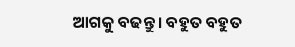ଆଗକୁ ବଢନ୍ତୁ । ବହୁତ ବହୁତ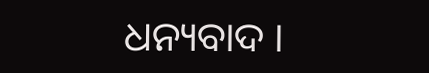ଧନ୍ୟବାଦ ।